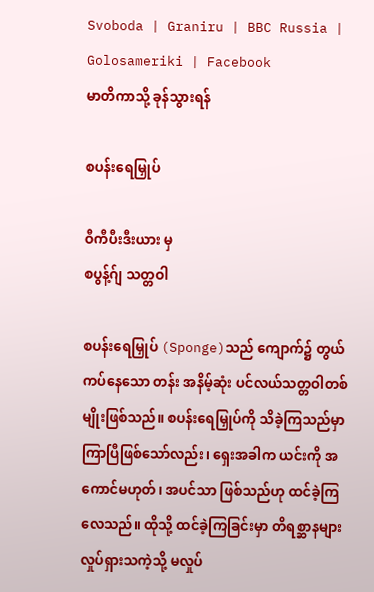Svoboda | Graniru | BBC Russia | Golosameriki | Facebook
မာတိကာသို့ ခုန်သွားရန်

စပန်းရေမြှုပ်

ဝီကီပီးဒီးယား မှ
စပွန့်ဂ်ျ သတ္တဝါ

စပန်းရေမြှုပ် (Sponge)သည် ကျောက်၌ တွယ်ကပ်နေသော တန်း အနိမ့်ဆုံး ပင်လယ်သတ္တဝါတစ်မျိုးဖြစ်သည်။ စပန်းရေမြှုပ်ကို သိခဲ့ကြသည်မှာ ကြာပြီဖြစ်သော်လည်း၊ ရှေးအခါက ယင်းကို အကောင်မဟုတ်၊ အပင်သာ ဖြစ်သည်ဟု ထင်ခဲ့ကြလေသည်။ ထိုသို့ ထင်ခဲ့ကြခြင်းမှာ တိရစ္ဆာနများ လှုပ်ရှားသကဲ့သို့ မလှုပ်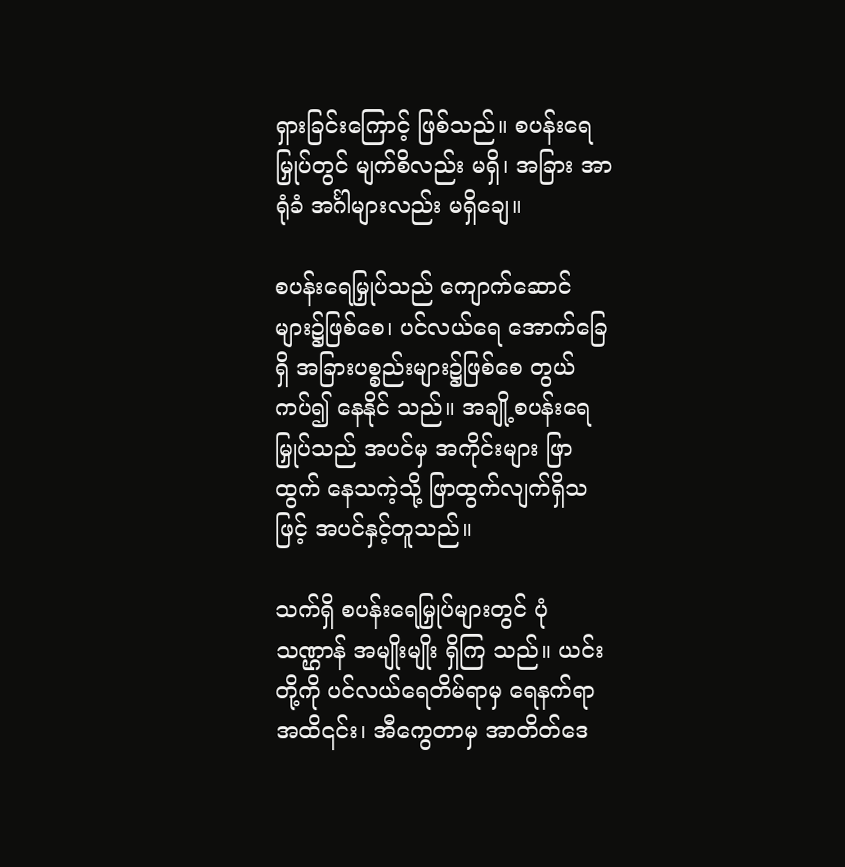ရှားခြင်းကြောင့် ဖြစ်သည်။ စပန်းရေမြှုပ်တွင် မျက်စိလည်း မရှိ၊ အခြား အာရုံခံ အင်္ဂါများလည်း မရှိချေ။

စပန်းရေမြှုပ်သည် ကျောက်ဆောင်များ၌ဖြစ်စေ၊ ပင်လယ်ရေ အောက်ခြေရှိ အခြားပစ္စည်းများ၌ဖြစ်စေ တွယ်ကပ်၍ နေနိုင် သည်။ အချို့စပန်းရေမြှုပ်သည် အပင်မှ အကိုင်းများ ဖြာထွက် နေသကဲ့သို့ ဖြာထွက်လျက်ရှိသဖြင့် အပင်နှင့်တူသည်။

သက်ရှိ စပန်းရေမြှုပ်များတွင် ပုံသဏ္ဌာန် အမျိုးမျိုး ရှိကြ သည်။ ယင်းတို့ကို ပင်လယ်ရေတိမ်ရာမှ ရေနက်ရာအထိ၎င်း၊ အီကွေတာမှ အာတိတ်ဒေ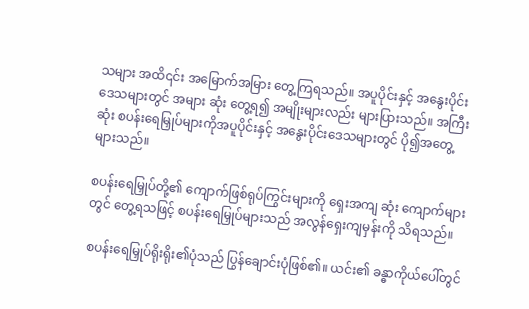သများ အထိ၎င်း အမြောက်အမြား တွေ့ကြရသည်။ အပူပိုင်းနှင့် အနွေးပိုင်းဒေသများတွင် အများ ဆုံး တွေ့ရ၍ အမျိုးများလည်း များပြားသည်။ အကြီးဆုံး စပန်းရေမြှုပ်များကိုအပူပိုင်းနှင့် အနွေးပိုင်းဒေသများတွင် ပို၍အတွေ့ များသည်။

စပန်းရေမြှုပ်တို့၏ ကျောက်ဖြစ်ရုပ်ကြွင်းများကို ရှေးအကျ ဆုံး ကျောက်များတွင် တွေ့ရသဖြင့် စပန်းရေမြှုပ်များသည် အလွန်ရှေးကျမှန်းကို သိရသည်။

စပန်းရေမြှုပ်ရိုးရိုး၏ပုံသည် ပြွန်ချောင်းပုံဖြစ်၏။ ယင်း၏ ခန္ဓာကိုယ်ပေါ်တွင်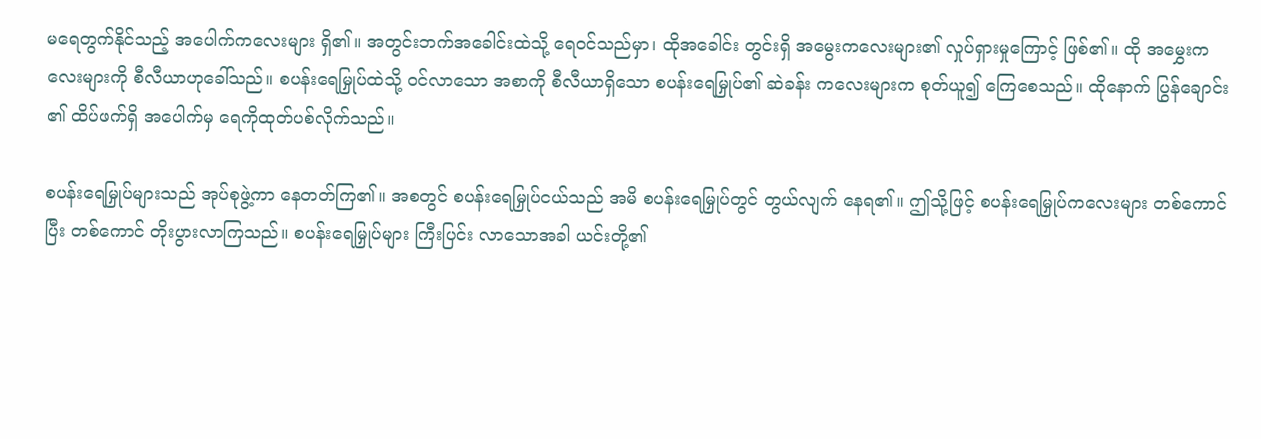မရေတွက်နိုင်သည့် အပေါက်ကလေးများ ရှိ၏။ အတွင်းဘက်အခေါင်းထဲသို့ ရေဝင်သည်မှာ၊ ထိုအခေါင်း တွင်းရှိ အမွေးကလေးများ၏ လှုပ်ရှားမှုကြောင့် ဖြစ်၏။ ထို အမွှေးကလေးများကို စီလီယာဟုခေါ်သည်။ စပန်းရေမြှုပ်ထဲသို့ ဝင်လာသော အစာကို စီလီယာရှိသော စပန်းရေမြှုပ်၏ ဆဲခန်း ကလေးများက စုတ်ယူ၍ ကြေစေသည်။ ထိုနောက် ပြွန်ချောင်း ၏ ထိပ်ဖက်ရှိ အပေါက်မှ ရေကိုထုတ်ပစ်လိုက်သည်။

စပန်းရေမြှုပ်များသည် အုပ်စုဖွဲ့ကာ နေတတ်ကြ၏။ အစတွင် စပန်းရေမြှုပ်ငယ်သည် အမိ စပန်းရေမြှုပ်တွင် တွယ်လျက် နေရ၏။ ဤသို့ဖြင့် စပန်းရေမြှုပ်ကလေးများ တစ်ကောင်ပြီး တစ်ကောင် တိုးပွားလာကြသည်။ စပန်းရေမြှုပ်များ ကြီးပြင်း လာသောအခါ ယင်းတို့၏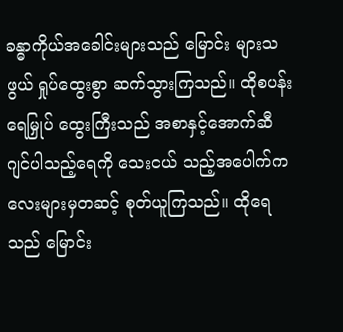ခန္ဓာကိုယ်အခေါင်းများသည် မြောင်း များသဖွယ် ရှုပ်ထွေးစွာ ဆက်သွားကြသည်။ ထိုစပန်းရေမြှုပ် ထွေးကြီးသည် အစာနှင့်အောက်ဆီဂျင်ပါသည့်ရေကို သေးငယ် သည့်အပေါက်ကလေးများမှတဆင့် စုတ်ယူကြသည်။ ထိုရေ သည် မြောင်း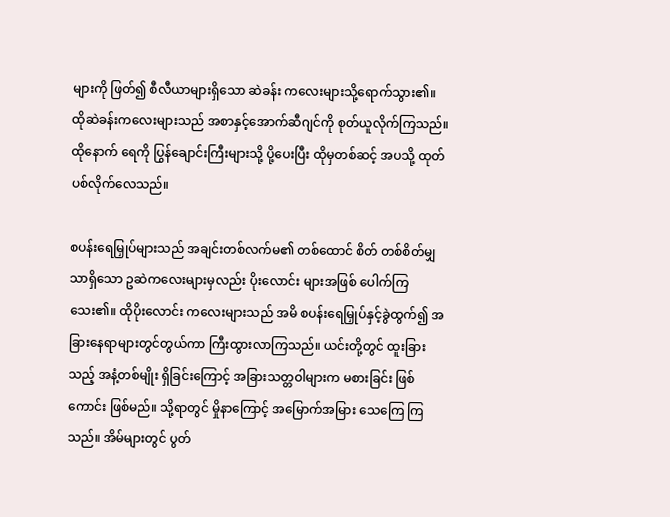များကို ဖြတ်၍ စီလီယာများရှိသော ဆဲခန်း ကလေးများသို့ရောက်သွား၏။ ထိုဆဲခန်းကလေးများသည် အစာနှင့်အောက်ဆီဂျင်ကို စုတ်ယူလိုက်ကြသည်။ ထိုနောက် ရေကို ပြွန်ချောင်းကြီးများသို့ ပို့ပေးပြီး ထိုမှတစ်ဆင့် အပသို့ ထုတ်ပစ်လိုက်လေသည်။

စပန်းရေမြှုပ်များသည် အချင်းတစ်လက်မ၏ တစ်ထောင် စိတ် တစ်စိတ်မျှသာရှိသော ဥဆဲကလေးများမှလည်း ပိုးလောင်း များအဖြစ် ပေါက်ကြသေး၏။ ထိုပိုးလောင်း ကလေးများသည် အမိ စပန်းရေမြှုပ်နှင့်ခွဲထွက်၍ အခြားနေရာများတွင်တွယ်ကာ ကြီးထွားလာကြသည်။ ယင်းတို့တွင် ထူးခြားသည့် အနံ့တစ်မျိုး ရှိခြင်းကြောင့် အခြားသတ္တဝါများက မစားခြင်း ဖြစ်ကောင်း ဖြစ်မည်။ သို့ရာတွင် မှိုနာကြောင့် အမြောက်အမြား သေကြေ ကြသည်။ အိမ်များတွင် ပွတ်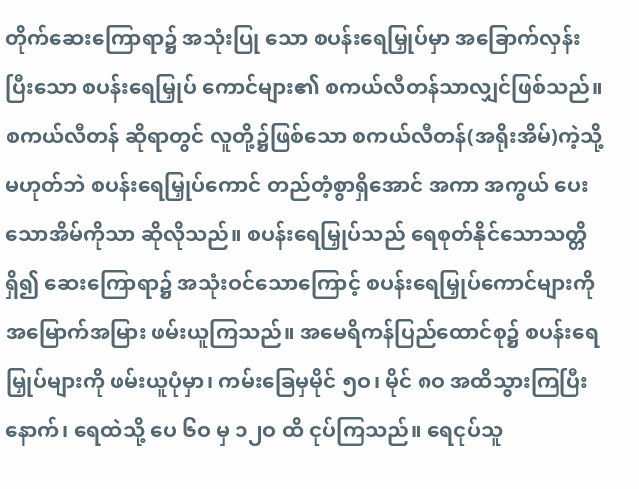တိုက်ဆေးကြောရာ၌ အသုံးပြု သော စပန်းရေမြှုပ်မှာ အခြောက်လှန်းပြီးသော စပန်းရေမြှုပ် ကောင်များ၏ စကယ်လီတန်သာလျှင်ဖြစ်သည်။ စကယ်လီတန် ဆိုရာတွင် လူတို့၌ဖြစ်သော စကယ်လီတန်(အရိုးအိမ်)ကဲ့သို့ မဟုတ်ဘဲ စပန်းရေမြှုပ်ကောင် တည်တံ့စွာရှိအောင် အကာ အကွယ် ပေးသောအိမ်ကိုသာ ဆိုလိုသည်။ စပန်းရေမြှုပ်သည် ရေစုတ်နိုင်သောသတ္တိရှိ၍ ဆေးကြောရာ၌ အသုံးဝင်သောကြောင့် စပန်းရေမြှုပ်ကောင်များကို အမြောက်အမြား ဖမ်းယူကြသည်။ အမေရိကန်ပြည်ထောင်စု၌ စပန်းရေမြှုပ်များကို ဖမ်းယူပုံမှာ၊ ကမ်းခြေမှမိုင် ၅ဝ၊ မိုင် ၈ဝ အထိသွားကြပြီးနောက်၊ ရေထဲသို့ ပေ ၆ဝ မှ ၁၂ဝ ထိ ငုပ်ကြသည်။ ရေငုပ်သူ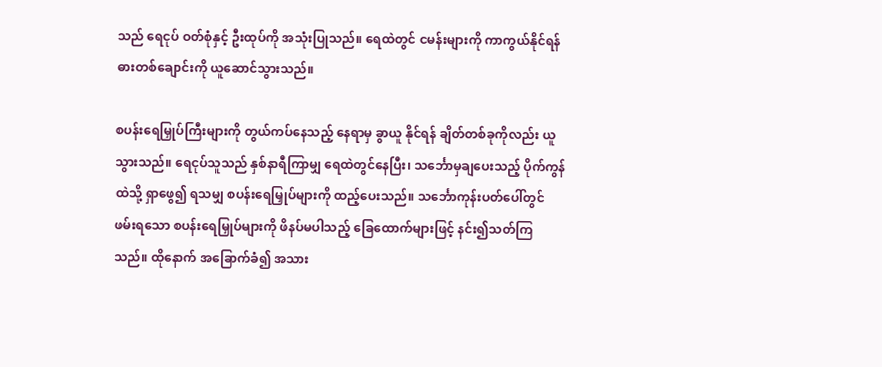သည် ရေငုပ် ဝတ်စုံနှင့် ဦးထုပ်ကို အသုံးပြုသည်။ ရေထဲတွင် ငမန်းများကို ကာကွယ်နိုင်ရန် ဓားတစ်ချောင်းကို ယူဆောင်သွားသည်။

စပန်းရေမြှုပ်ကြီးများကို တွယ်ကပ်နေသည့် နေရာမှ ခွာယူ နိုင်ရန် ချိတ်တစ်ခုကိုလည်း ယူသွားသည်။ ရေငုပ်သူသည် နှစ်နာရီကြာမျှ ရေထဲတွင်နေပြီး၊ သင်္ဘောမှချပေးသည့် ပိုက်ကွန် ထဲသို့ ရှာဖွေ၍ ရသမျှ စပန်းရေမြှုပ်များကို ထည့်ပေးသည်။ သင်္ဘောကုန်းပတ်ပေါ်တွင် ဖမ်းရသော စပန်းရေမြှုပ်များကို ဖိနပ်မပါသည့် ခြေထောက်များဖြင့် နင်း၍သတ်ကြသည်။ ထိုနောက် အခြောက်ခံ၍ အသား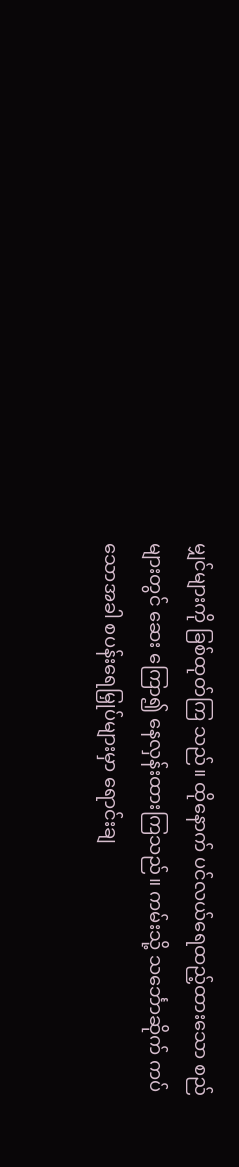မျှင်များကို ခြစ်ထုတ်ကြ သည်။ ထိုနောက် ပင်လယ်ရေထည့်ထားသော စည်များတွင် ဆေး ကြော၍ နေလှန်းထားကြသည်။ ကမ်းသို့ သင်္ဘောဆိုက် ကပ်သောအခါ စပန်းရေမြှုပ်များမှာ ရောင်းချ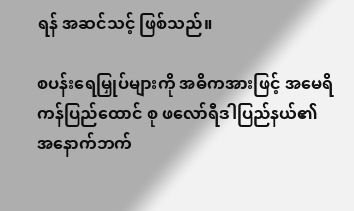ရန် အဆင်သင့် ဖြစ်သည်။

စပန်းရေမြှုပ်များကို အဓိကအားဖြင့် အမေရိကန်ပြည်ထောင် စု ဖလော်ရီဒါပြည်နယ်၏ အနောက်ဘက်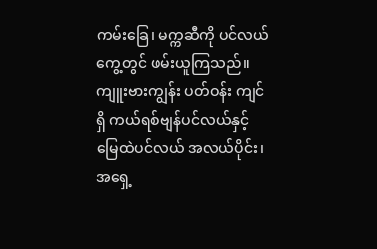ကမ်းခြေ၊ မက္ကဆီကို ပင်လယ်ကွေ့တွင် ဖမ်းယူကြသည်။ ကျူးဗားကျွန်း ပတ်ဝန်း ကျင်ရှိ ကယ်ရစ်ဗျန်ပင်လယ်နှင့် မြေထဲပင်လယ် အလယ်ပိုင်း၊ အရှေ့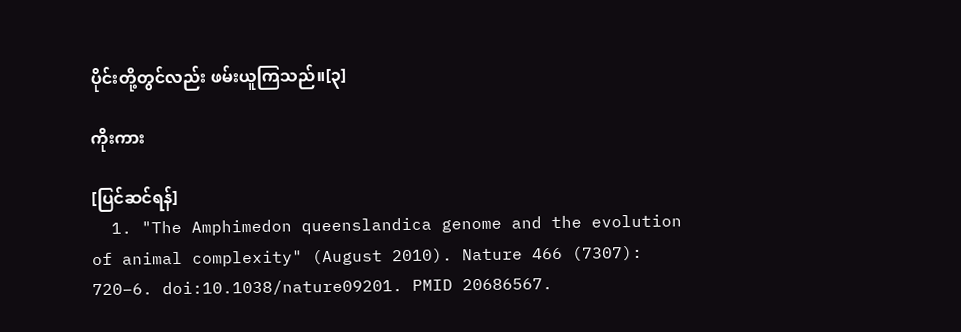ပိုင်းတို့တွင်လည်း ဖမ်းယူကြသည်။[၃]

ကိုးကား

[ပြင်ဆင်ရန်]
  1. "The Amphimedon queenslandica genome and the evolution of animal complexity" (August 2010). Nature 466 (7307): 720–6. doi:10.1038/nature09201. PMID 20686567.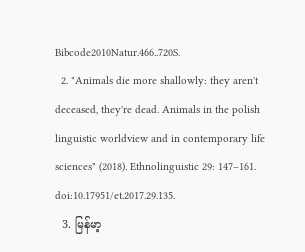Bibcode2010Natur.466..720S.
  2. "Animals die more shallowly: they aren't deceased, they're dead. Animals in the polish linguistic worldview and in contemporary life sciences" (2018). Ethnolinguistic 29: 147–161. doi:10.17951/et.2017.29.135.
  3. မြန်မာ့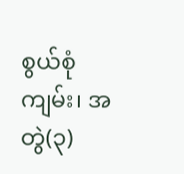စွယ်စုံကျမ်း၊ အတွဲ(၃)